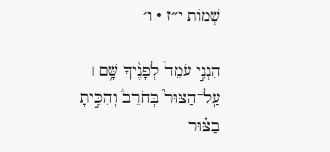שְׁמוֹת י״ז · ו׳

הִנְנִ֣י עֹמֵד֩ לְפָנֶ֨יךָ שָּׁ֥ם ׀ עַֽל־הַצּוּר֮ בְּחֹרֵב֒ וְהִכִּ֣יתָ בַצּ֗וּר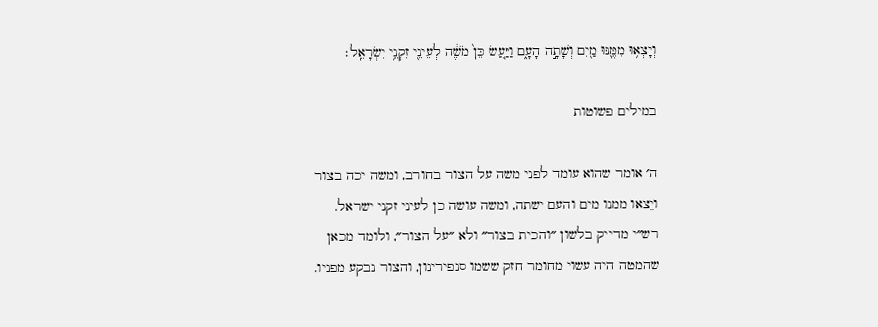וְיָצְא֥וּ מִמֶּ֛נּוּ מַ֖יִם וְשָׁתָ֣ה הָעָ֑ם וַיַּ֤עַשׂ כֵּן֙ מֹשֶׁ֔ה לְעֵינֵ֖י זִקְנֵ֥י יִשְׂרָאֵֽל׃

במילים פשוטות

ה׳ אומר שהוא עומד לפני משה על הצור בחורב, ומשה יכה בצור ויֵצאו ממנו מים והעם ישתה, ומשה עושה כן לעיני זקני ישראל. רש״י מדייק בלשון ״והכית בצור״ ולא ״על הצור״, ולומד מכאן שהמטה היה עשוי מחומר חזק ששמו סנפירינון, והצור נבקע מפניו.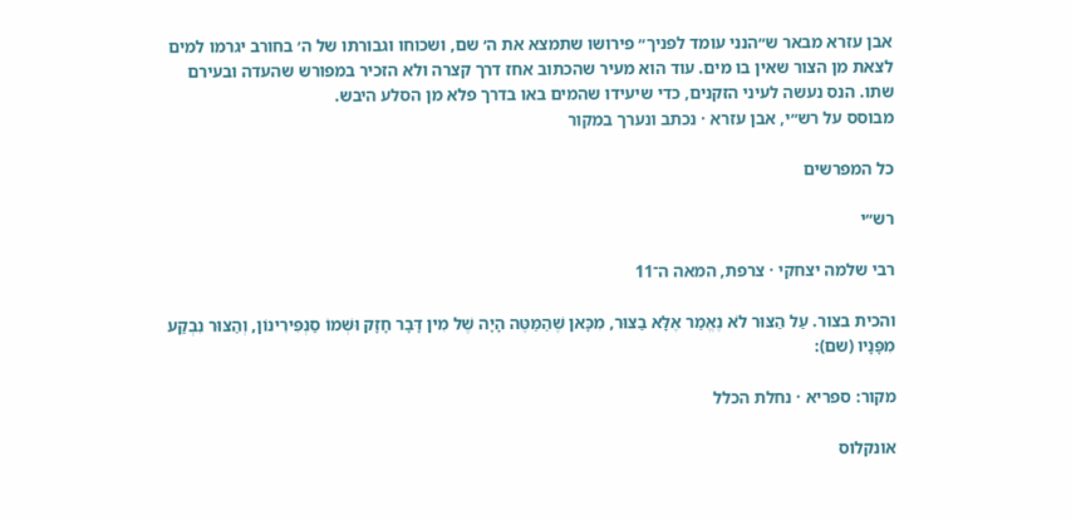אבן עזרא מבאר ש״הנני עומד לפניך״ פירושו שתמצא את ה׳ שם, ושכוחו וגבורתו של ה׳ בחורב יגרמו למים לצאת מן הצור שאין בו מים. עוד הוא מעיר שהכתוב אחז דרך קצרה ולא הזכיר במפורש שהעדה ובעירם שתו. הנס נעשה לעיני הזקנים, כדי שיעידו שהמים באו בדרך פלא מן הסלע היבש.
מבוסס על רש״י, אבן עזרא · נכתב ונערך במקור

כל המפרשים

רש״י

רבי שלמה יצחקי · צרפת, המאה ה־11

והכית בצור. עַל הַצּוּר לֹא נֶאֱמַר אֶלָּא בַצּוּר, מִכָּאן שֶׁהַמַּטֶּה הָיָה שֶׁל מִין דָּבָר חָזָק וּשְׁמוֹ סַנְפִּירִינוֹן, וְהַצּוּר נִבְקַע מִפָּנָיו (שם):

מקור: ספריא · נחלת הכלל

אונקלוס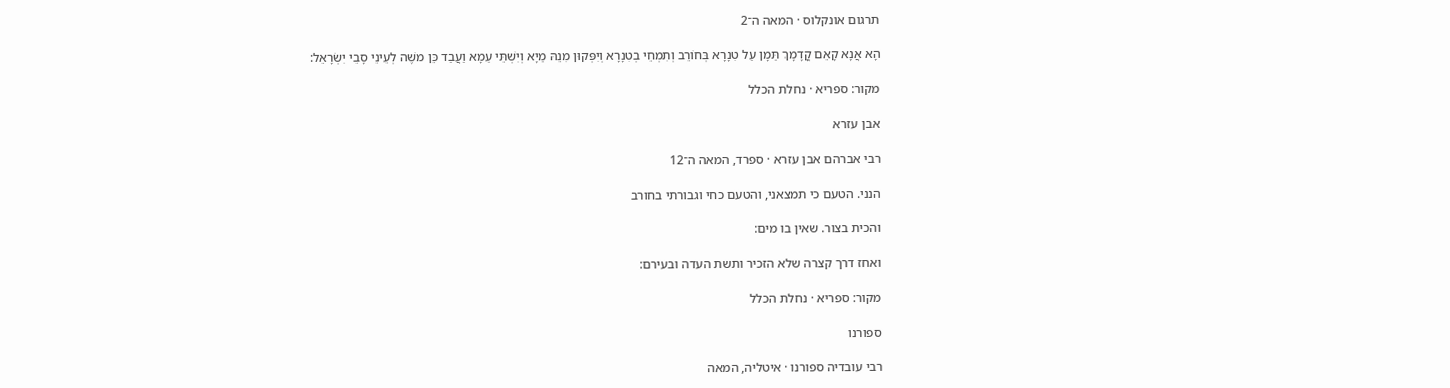תרגום אונקלוס · המאה ה־2

הָא אֲנָא קָאֵם קֳדָמָךְ תַּמָן עַל טִנָרָא בְּחוֹרֵב וְתִמְחֵי בְטִנָרָא וְיִפְּקוּן מִנֵהּ מַיָא וְיִשְׁתֵּי עַמָא וַעֲבַד כֵּן משֶׁה לְעֵינֵי סָבֵי יִשְׂרָאֵל:

מקור: ספריא · נחלת הכלל

אבן עזרא

רבי אברהם אבן עזרא · ספרד, המאה ה־12

הנני. הטעם כי תמצאני, והטעם כחי וגבורתי בחורב

והכית בצור. שאין בו מים:

ואחז דרך קצרה שלא הזכיר ותשת העדה ובעירם:

מקור: ספריא · נחלת הכלל

ספורנו

רבי עובדיה ספורנו · איטליה, המאה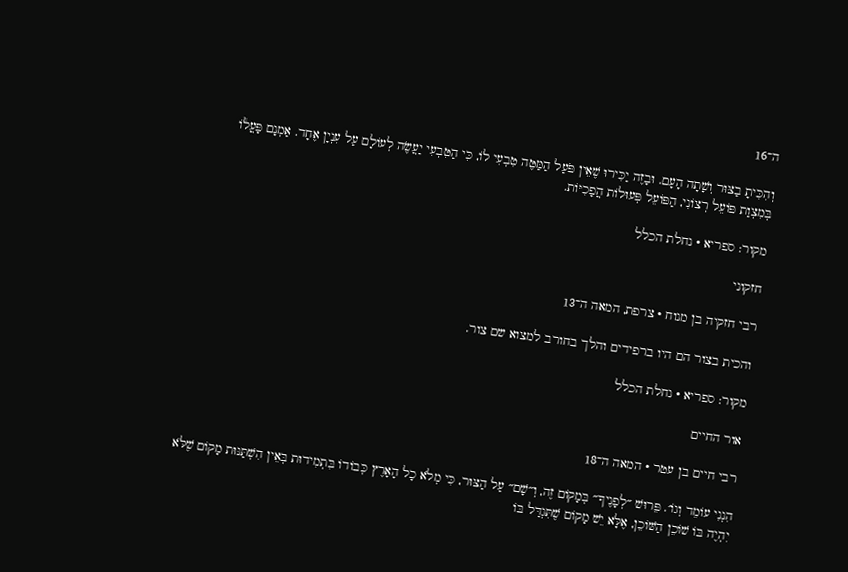ה־16

וְהִכִּיתָ בַצּוּר וְשָׁתָה הָעָם. וּבָזֶה יַכִּירוּ שֶׁאֵין פֹּעַל הַמַּטֶּה טִבְעִי לוֹ, כִּי הַטִּבְעִי יַעֲשֶׂה לְעוֹלָם עַל עִנְיָן אֶחָד. אַמְנָם פָּעֳל֔וֹ בְּמִצְוַת פּוֹעֵל רְצוֹנִי, הַפּוֹעֵל פְּעוּלוֹת הֲפָכִיּוֹת.

מקור: ספריא · נחלת הכלל

חזקוני

רבי חזקיה בן מנוח · צרפת, המאה ה־13

והכית בצור הם היו ברפידים והלך בחורב למצוא שם צור.

מקור: ספריא · נחלת הכלל

אור החיים

רבי חיים בן עטר · המאה ה־18

הִנְנִי עוֹמֵד וְגוֹ׳. פֵּרוּשׁ ״לְפָנֶיךָ״ בְּמָקוֹם זֶה, וְ״שָׁם״ עַל הַצּוּר, כִּי מְלֹא כָל הָאָרֶץ כְּבוֹדוֹ בִּתְמִידוּת בְּאֵין הִשְׁתַּנּוּת מָקוֹם שֶׁלֹּא יִהְיֶה בּוֹ שׁוֹכֵן הַשּׁוֹכֵן, אֶלָּא יֵשׁ מָקוֹם שֶׁתִּגְדַּל בּוֹ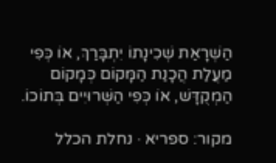הַשְׁרָאַת שְׁכִינָתוֹ יִתְבָּרַךְ, אוֹ כְּפִי מַעֲלַת הֲכָנַת הַמָּקוֹם כְּמָקוֹם הַמְקֻדָּשׁ, אוֹ כְּפִי הַשְּׁרוּיִים בְּתוֹכוֹ.

מקור: ספריא · נחלת הכלל